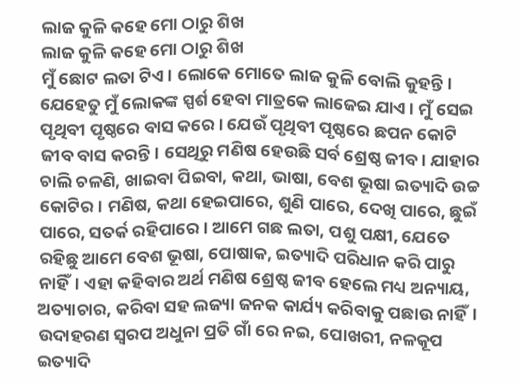ଲାଜ କୁଳି କହେ ମୋ ଠାରୁ ଶିଖ
ଲାଜ କୁଳି କହେ ମୋ ଠାରୁ ଶିଖ
ମୁଁ ଛୋଟ ଲତା ଟିଏ। ଲୋକେ ମୋତେ ଲାଜ କୁଳି ବୋଲି କୁହନ୍ତି। ଯେହେତୁ ମୁଁ ଲୋକଙ୍କ ସ୍ପର୍ଶ ହେବା ମାତ୍ରକେ ଲାଜେଇ ଯାଏ। ମୁଁ ସେଇ ପୃଥିବୀ ପୃଷ୍ଠରେ ବାସ କରେ। ଯେଉଁ ପୃଥିବୀ ପୃଷ୍ଠରେ ଛପନ କୋଟି ଜୀବ ବାସ କରନ୍ତି। ସେଥିରୁ ମଣିଷ ହେଉଛି ସର୍ବ ଶ୍ରେଷ୍ଠ ଜୀବ। ଯାହାର ଚାଲି ଚଳଣି, ଖାଇବା ପିଇବା, କଥା, ଭାଷା, ବେଶ ଭୂଷା ଇତ୍ୟାଦି ଉଚ୍ଚ କୋଟିର। ମଣିଷ, କଥା ହେଇପାରେ, ଶୁଣି ପାରେ, ଦେଖି ପାରେ, ଛୁଇଁ ପାରେ, ସତର୍କ ରହିପାରେ। ଆମେ ଗଛ ଲତା, ପଶୁ ପକ୍ଷୀ, ଯେତେ ରହିଛୁ ଆମେ ବେଶ ଭୂଷା, ପୋଷାକ, ଇତ୍ୟାଦି ପରିଧାନ କରି ପାରୁ ନାହିଁ। ଏହା କହିବାର ଅର୍ଥ ମଣିଷ ଶ୍ରେଷ୍ଠ ଜୀବ ହେଲେ ମଧ୍ୟ ଅନ୍ୟାୟ, ଅତ୍ୟାଚାର, କରିବା ସହ ଲଜ୍ୟା ଜନକ କାର୍ଯ୍ୟ କରିବାକୁ ପଛାଉ ନାହିଁ। ଉଦାହରଣ ସ୍ୱରପ ଅଧୁନା ପ୍ରତି ଗାଁ ରେ ନଇ, ପୋଖରୀ, ନଳକୂପ ଇତ୍ୟାଦି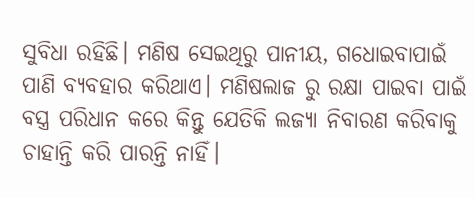ସୁବିଧା ରହିଛି। ମଣିଷ ସେଇଥିରୁ ପାନୀୟ, ଗଧୋଇବାପାଇଁ ପାଣି ବ୍ୟବହାର କରିଥାଏ। ମଣିଷଲାଜ ରୁ ରକ୍ଷା ପାଇବା ପାଇଁ ବସ୍ତ୍ର ପରିଧାନ କରେ କିନ୍ତୁ ଯେତିକି ଲଜ୍ୟା ନିବାରଣ କରିବାକୁ ଚାହାନ୍ତି କରି ପାରନ୍ତି ନାହିଁ।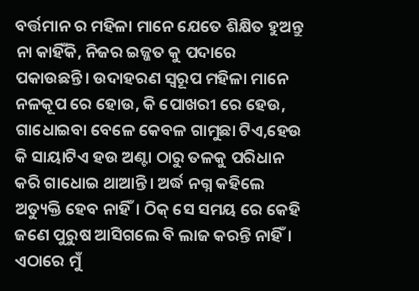ବର୍ତ୍ତମାନ ର ମହିଳା ମାନେ ଯେତେ ଶିକ୍ଷିତ ହୁଅନ୍ତୁ ନା କାହିଁକି, ନିଜର ଇଜ୍ଜତ କୁ ପଦାରେ ପକାଉଛନ୍ତି। ଉଦାହରଣ ସ୍ୱରୂପ ମହିଳା ମାନେ ନଳକୂପ ରେ ହୋଉ, କି ପୋଖରୀ ରେ ହେଉ, ଗାଧୋଇବା ବେଳେ କେବଳ ଗାମୁଛା ଟିଏ,ହେଉ କି ସାୟାଟିଏ ହଉ ଅଣ୍ଟା ଠାରୁ ତଳକୁ ପରିଧାନ କରି ଗାଧୋଇ ଥାଆନ୍ତି। ଅର୍ଦ୍ଧ ନଗ୍ନ କହିଲେ ଅତ୍ୟୁକ୍ତି ହେବ ନାହିଁ। ଠିକ୍ ସେ ସମୟ ରେ କେହି ଜଣେ ପୁରୁଷ ଆସିଗଲେ ବି ଲାଜ କରନ୍ତି ନାହିଁ। ଏଠାରେ ମୁଁ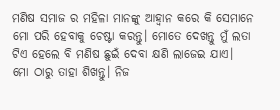ମଣିଷ ସମାଜ ର ମହିଳା ମାନଙ୍କୁ ଆହ୍ୱାନ କରେ କି ସେମାନେ ମୋ ପରି ହେବାକୁ ଚେଷ୍ଟା କରନ୍ତୁ। ମୋତେ ଦେଖନ୍ତୁ ମୁଁ ଲତା ଟିଏ ହେଲେ ବି ମଣିଷ ଛୁଇଁ ଦେବା କ୍ଷଣି ଲାଜେଇ ଯାଏ। ମୋ ଠାରୁ ତାହା ଶିଖନ୍ତୁ। ନିଜ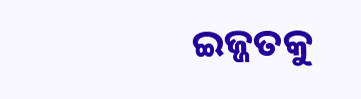ଇଜ୍ଜତକୁ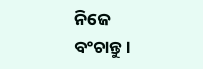ନିଜେ ବଂଚାନ୍ତୁ।